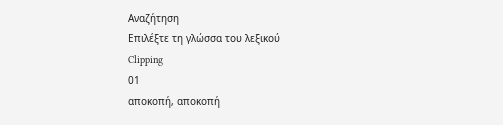Αναζήτηση
Επιλέξτε τη γλώσσα του λεξικού
Clipping
01
αποκοπή, αποκοπή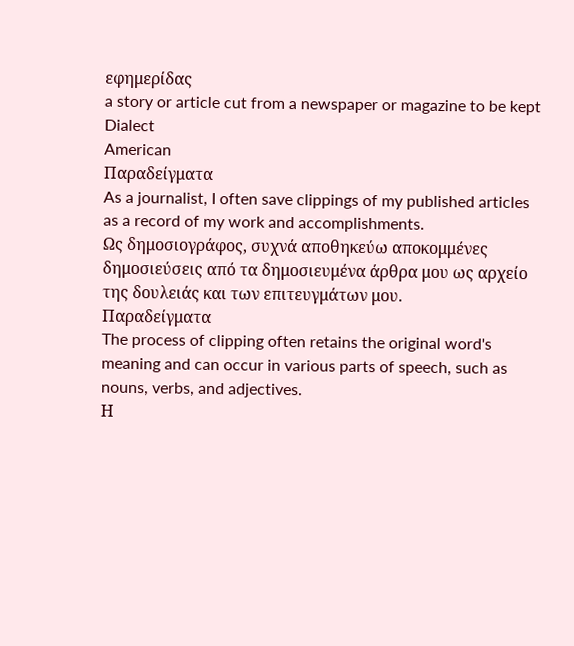εφημερίδας
a story or article cut from a newspaper or magazine to be kept
Dialect
American
Παραδείγματα
As a journalist, I often save clippings of my published articles as a record of my work and accomplishments.
Ως δημοσιογράφος, συχνά αποθηκεύω αποκομμένες δημοσιεύσεις από τα δημοσιευμένα άρθρα μου ως αρχείο της δουλειάς και των επιτευγμάτων μου.
Παραδείγματα
The process of clipping often retains the original word's meaning and can occur in various parts of speech, such as nouns, verbs, and adjectives.
Η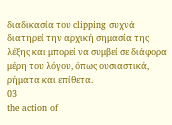διαδικασία του clipping συχνά διατηρεί την αρχική σημασία της λέξης και μπορεί να συμβεί σε διάφορα μέρη του λόγου, όπως ουσιαστικά, ρήματα και επίθετα.
03
the action of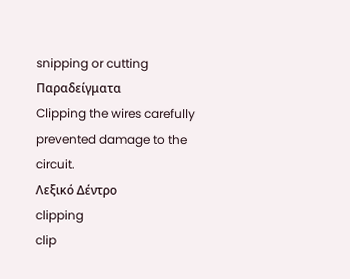snipping or cutting
Παραδείγματα
Clipping the wires carefully prevented damage to the circuit.
Λεξικό Δέντρο
clipping
clip